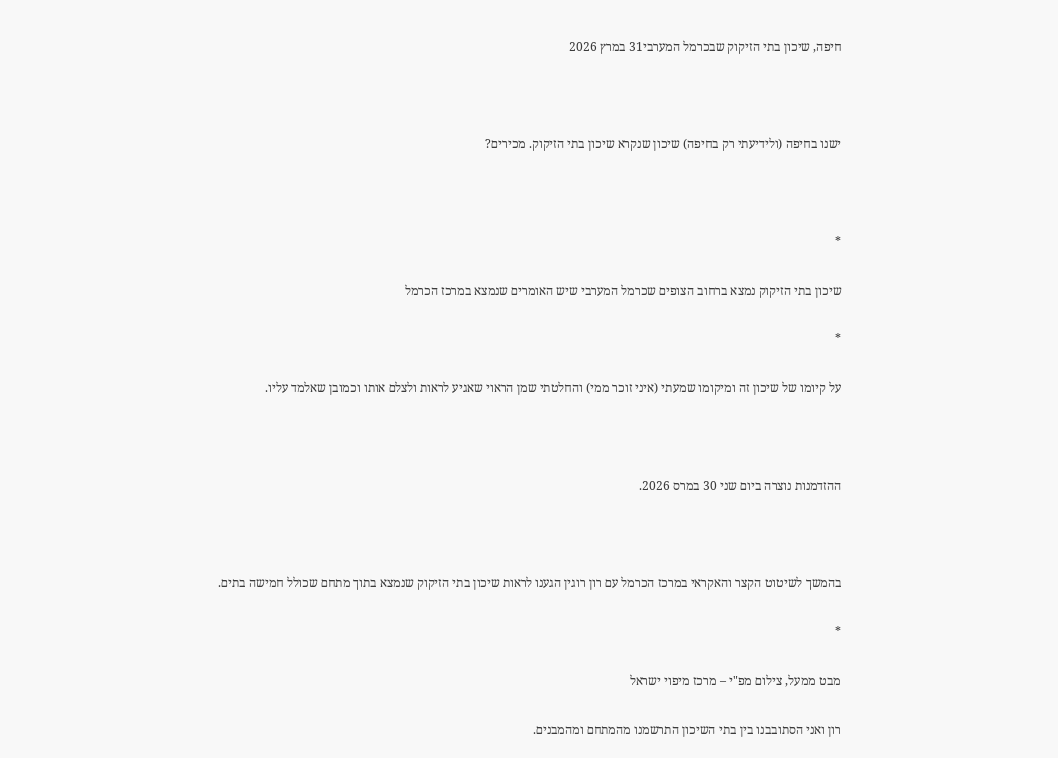חיפה, שיכון בתי הזיקוק שבכרמל המערבי31 במרץ 2026



ישנו בחיפה (ולידיעתי רק בחיפה) שיכון שנקרא שיכון בתי הזיקוק. מכירים?



*

שיכון בתי הזיקוק נמצא ברחוב הצופים שכרמל המערבי שיש האומרים שנמצא במרכז הכרמל

*

על קיומו של שיכון זה ומיקומו שמעתי (איני זוכר ממי) והחלטתי שמן הראוי שאגיע לראות ולצלם אותו וכמובן שאלמד עליו.



ההזדמנות נוצרה ביום שני 30 במרס 2026.



בהמשך לשיטוט הקצר והאקראי במרכז הכרמל עם רון רוגין הגענו לראות שיכון בתי הזיקוק שנמצא בתוך מתחם שכולל חמישה בתים.

*

מבט ממעל, צילום מפ"י – מרכז מיפוי ישראל

רון ואני הסתובבנו בין בתי השיכון התרשמנו מהמתחם ומהמבנים.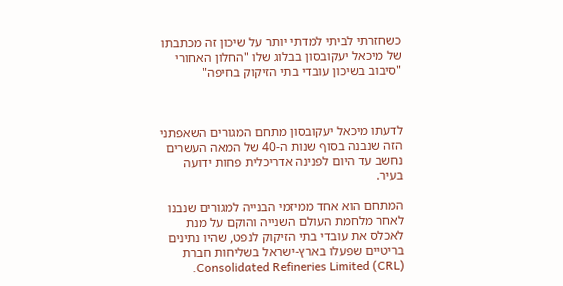כשחזרתי לביתי למדתי יותר על שיכון זה מכתבתו של מיכאל יעקובסון בבלוג שלו "החלון האחורי "סיבוב בשיכון עובדי בתי הזיקוק בחיפה"



לדעתו מיכאל יעקובסון מתחם המגורים השאפתני הזה שנבנה בסוף שנות ה-40 של המאה העשרים נחשב עד היום לפנינה אדריכלית פחות ידועה בעיר.

המתחם הוא אחד ממיזמי הבנייה למגורים שנבנו לאחר מלחמת העולם השנייה והוקם על מנת לאכלס את עובדי בתי הזיקוק לנפט, שהיו נתינים בריטיים שפעלו בארץ-ישראל בשליחות חברת Consolidated Refineries Limited (CRL).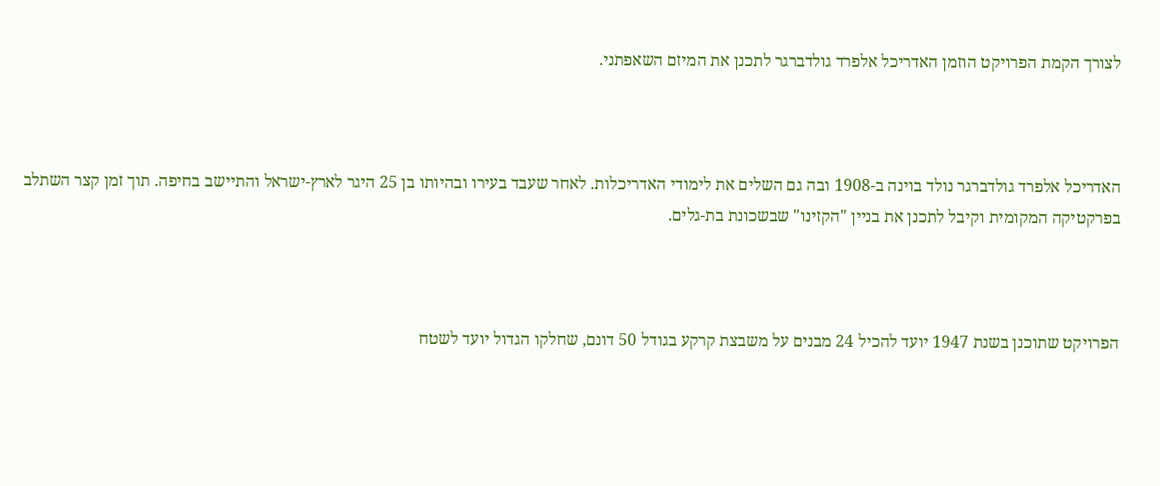לצורך הקמת הפרויקט הוזמן האדריכל אלפרד גולדברגר לתכנן את המיזם השאפתני.



האדריכל אלפרד גולדברגר נולד בוינה ב-1908 ובה גם השלים את לימודי האדריכלות. לאחר שעבד בעירו ובהיותו בן 25 היגר לארץ-ישראל והתיישב בחיפה. תוך זמן קצר השתלב בפרקטיקה המקומית וקיבל לתכנן את בניין "הקזינו" שבשכונת בת-גלים.



הפרויקט שתוכנן בשנת 1947 יועד להכיל 24 מבנים על משבצת קרקע בגודל 50 דונם, שחלקו הגדול יועד לשטח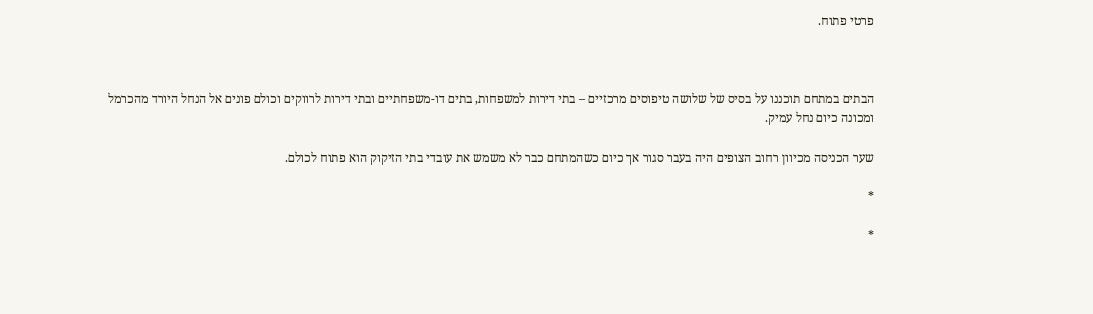פרטי פתוח.



הבתים במתחם תוכננו על בסיס של שלושה טיפוסים מרכזיים – בתי דירות למשפחות, בתים דו-משפחתיים ובתי דירות לרווקים וכולם פונים אל הנחל היורד מהכרמל ומכונה כיום נחל עמיק.

שער הכניסה מכיוון רחוב הצופים היה בעבר סגור אך כיום כשהמתחם כבר לא משמש את עובדי בתי הזיקוק הוא פתוח לכולם.

*

*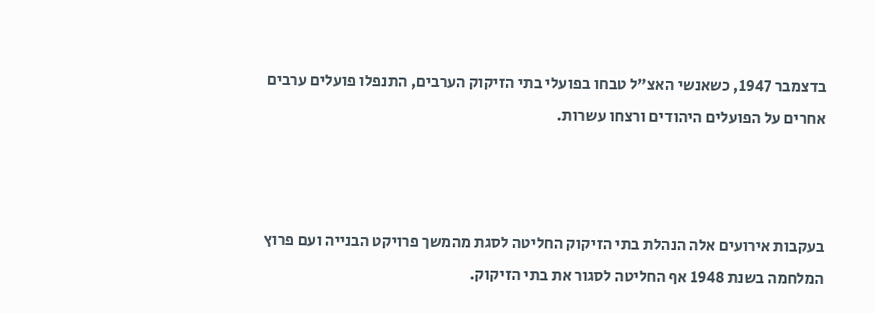בדצמבר 1947, כשאנשי האצ"ל טבחו בפועלי בתי הזיקוק הערבים, התנפלו פועלים ערבים אחרים על הפועלים היהודים ורצחו עשרות.



בעקבות אירועים אלה הנהלת בתי הזיקוק החליטה לסגת מהמשך פרויקט הבנייה ועם פרוץ המלחמה בשנת 1948 אף החליטה לסגור את בתי הזיקוק.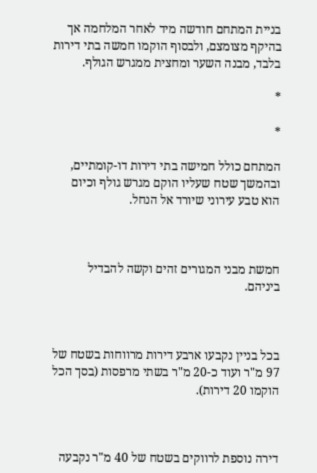בניית המתחם חודשה מיד לאחר המלחמה אך בהיקף מצומצם, ולבסוף הוקמו חמשה בתי דירות בלבד, מבנה השער ומחצית ממגרש הגולף.

*

*

המתחם כולל חמישה בתי דירות דו-קומתיים, ובהמשך שטח שעליו הוקם מגרש גולף וכיום הוא טבע עירוני שיורד אל הנחל.



חמשת מבני המגורים זהים וקשה להבדיל ביניהם.



בכל בניין נקבעו ארבע דירות מרווחות בשטח של 97 מ"ר ועוד כ-20 מ"ר בשתי מרפסות (בסך הכל הוקמו 20 דירות).



דירה נוספת לרווקים בשטח של 40 מ"ר נקבעה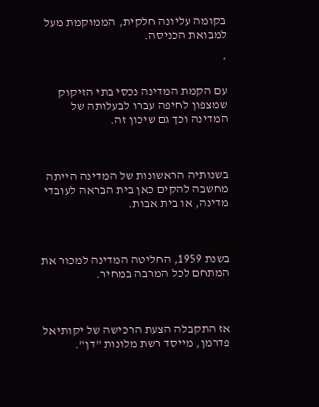בקומה עליונה חלקית, הממוקמת מעל למבואת הכניסה.

*

עם הקמת המדינה נכסי בתי הזיקוק שמצפון לחיפה עברו לבעלותה של המדינה וכך גם שיכון זה.



בשנותיה הראשונות של המדינה הייתה מחשבה להקים כאן בית הבראה לעובדי מדינה, או בית אבות.



בשנת 1959, החליטה המדינה למכור את המתחם לכל המרבה במחיר.



אז התקבלה הצעת הרכישה של יקותיאל פדרמן, מייסד רשת מלונות "דן".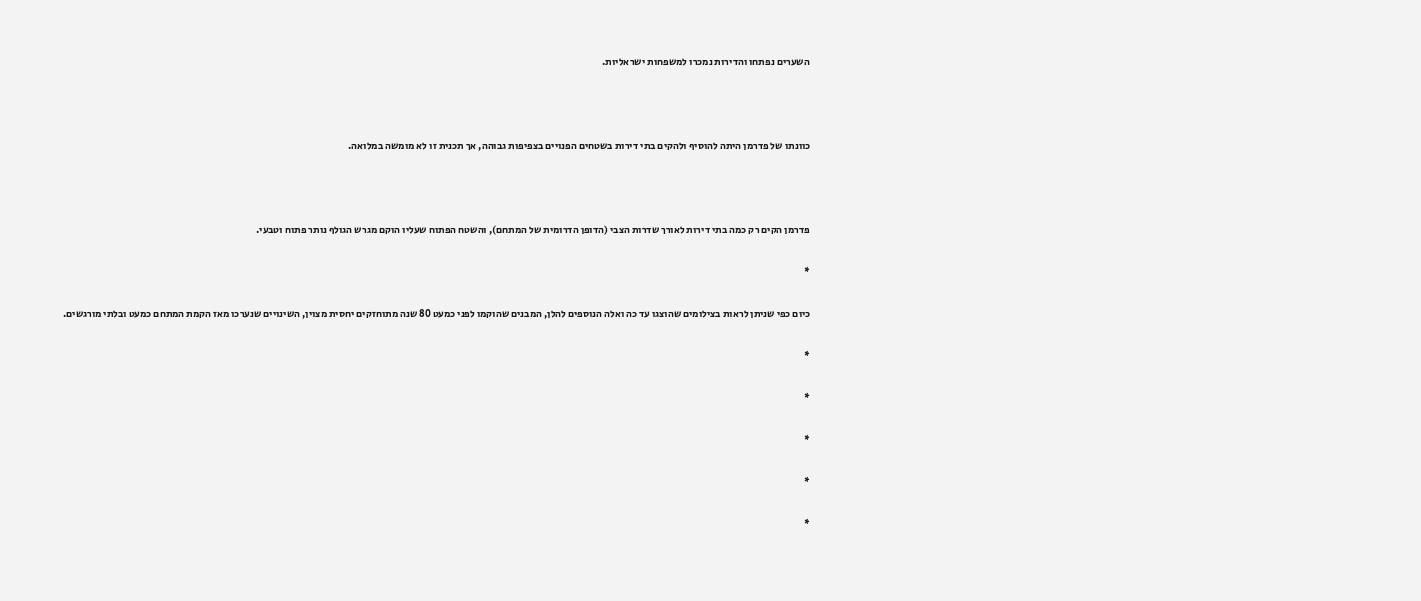השערים נפתחו והדירות נמכרו למשפחות ישראליות.



כוונתו של פדרמן היתה להוסיף ולהקים בתי דירות בשטחים הפנויים בצפיפות גבוהה, אך תכנית זו לא מומשה במלואה.



פדרמן הקים רק כמה בתי דירות לאורך שדרות הצבי (הדופן הדרומית של המתחם), והשטח הפתוח שעליו הוקם מגרש הגולף נותר פתוח וטבעי.

*

כיום כפי שניתן לראות בצילומים שהוצגו עד כה ואלה הנוספים להלן, המבנים שהוקמו לפני כמעט 80 שנה מתוחזקים יחסית מצוין, השינויים שנערכו מאז הקמת המתחם כמעט ובלתי מורגשים.

*

*

*

*

*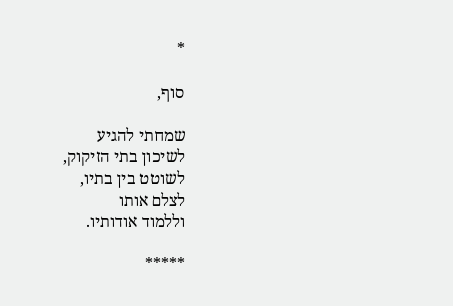*

סוף,

שמחתי להגיע
לשיכון בתי הזיקוק,
לשוטט בין בתיו,
לצלם אותו
וללמוד אודותיו.

*****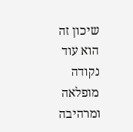שיכון זה
הוא עוד
נקודה מופלאה
ומרהיבה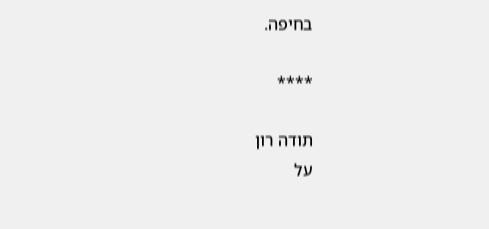בחיפה.

****

תודה רון
על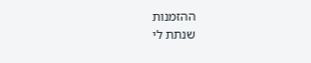ההזמנות
שנתת לי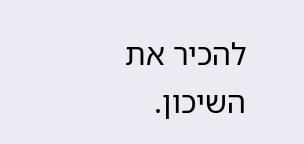להכיר את השיכון.